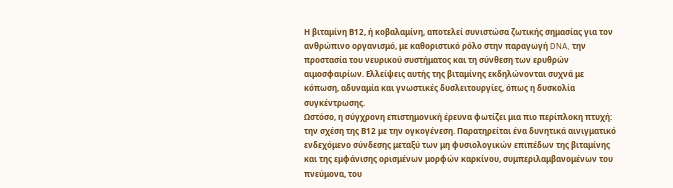Η βιταμίνη Β12, ή κοβαλαμίνη, αποτελεί συνιστώσα ζωτικής σημασίας για τον ανθρώπινο οργανισμό, με καθοριστικό ρόλο στην παραγωγή DNA, την προστασία του νευρικού συστήματος και τη σύνθεση των ερυθρών αιμοσφαιρίων. Ελλείψεις αυτής της βιταμίνης εκδηλώνονται συχνά με κόπωση, αδυναμία και γνωστικές δυσλειτουργίες, όπως η δυσκολία συγκέντρωσης.
Ωστόσο, η σύγχρονη επιστημονική έρευνα φωτίζει μια πιο περίπλοκη πτυχή: την σχέση της Β12 με την ογκογένεση. Παρατηρείται ένα δυνητικά αινιγματικό ενδεχόμενο σύνδεσης μεταξύ των μη φυσιολογικών επιπέδων της βιταμίνης και της εμφάνισης ορισμένων μορφών καρκίνου, συμπεριλαμβανομένων του πνεύμονα, του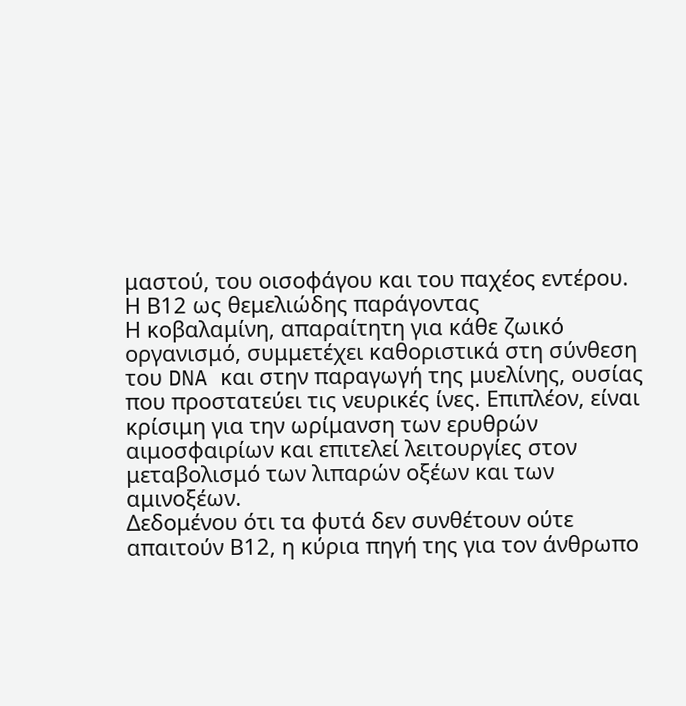μαστού, του οισοφάγου και του παχέος εντέρου.
Η Β12 ως θεμελιώδης παράγοντας
Η κοβαλαμίνη, απαραίτητη για κάθε ζωικό οργανισμό, συμμετέχει καθοριστικά στη σύνθεση του DNA και στην παραγωγή της μυελίνης, ουσίας που προστατεύει τις νευρικές ίνες. Επιπλέον, είναι κρίσιμη για την ωρίμανση των ερυθρών αιμοσφαιρίων και επιτελεί λειτουργίες στον μεταβολισμό των λιπαρών οξέων και των αμινοξέων.
Δεδομένου ότι τα φυτά δεν συνθέτουν ούτε απαιτούν Β12, η κύρια πηγή της για τον άνθρωπο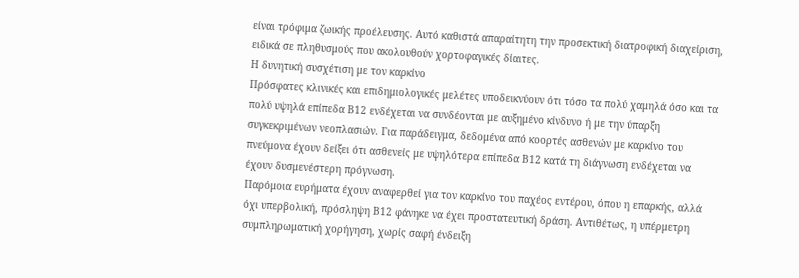είναι τρόφιμα ζωικής προέλευσης. Αυτό καθιστά απαραίτητη την προσεκτική διατροφική διαχείριση, ειδικά σε πληθυσμούς που ακολουθούν χορτοφαγικές δίαιτες.
Η δυνητική συσχέτιση με τον καρκίνο
Πρόσφατες κλινικές και επιδημιολογικές μελέτες υποδεικνύουν ότι τόσο τα πολύ χαμηλά όσο και τα πολύ υψηλά επίπεδα Β12 ενδέχεται να συνδέονται με αυξημένο κίνδυνο ή με την ύπαρξη συγκεκριμένων νεοπλασιών. Για παράδειγμα, δεδομένα από κοορτές ασθενών με καρκίνο του πνεύμονα έχουν δείξει ότι ασθενείς με υψηλότερα επίπεδα Β12 κατά τη διάγνωση ενδέχεται να έχουν δυσμενέστερη πρόγνωση.
Παρόμοια ευρήματα έχουν αναφερθεί για τον καρκίνο του παχέος εντέρου, όπου η επαρκής, αλλά όχι υπερβολική, πρόσληψη Β12 φάνηκε να έχει προστατευτική δράση. Αντιθέτως, η υπέρμετρη συμπληρωματική χορήγηση, χωρίς σαφή ένδειξη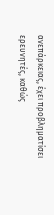ανεπάρκειας, έχει προβληματίσει ερευνητές, καθώς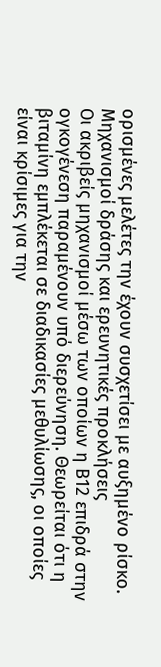ορισμένες μελέτες την έχουν συσχετίσει με αυξημένο ρίσκο.
Μηχανισμοί δράσης και ερευνητικές προκλήσεις
Οι ακριβείς μηχανισμοί μέσω των οποίων η Β12 επιδρά στην ογκογένεση παραμένουν υπό διερεύνηση. Θεωρείται ότι η βιταμίνη εμπλέκεται σε διαδικασίες μεθυλίωσης, οι οποίες είναι κρίσιμες για την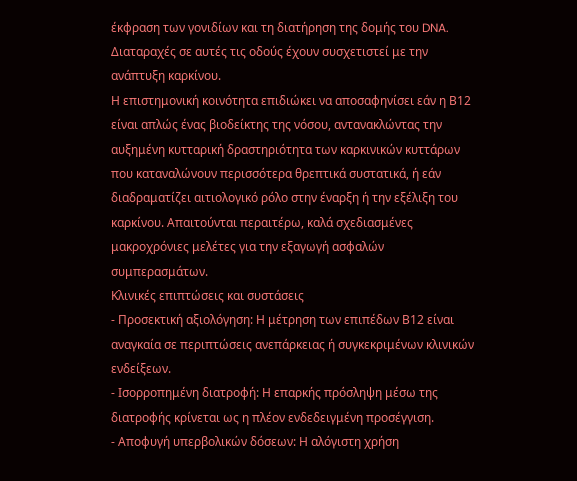έκφραση των γονιδίων και τη διατήρηση της δομής του DNA. Διαταραχές σε αυτές τις οδούς έχουν συσχετιστεί με την ανάπτυξη καρκίνου.
Η επιστημονική κοινότητα επιδιώκει να αποσαφηνίσει εάν η Β12 είναι απλώς ένας βιοδείκτης της νόσου, αντανακλώντας την αυξημένη κυτταρική δραστηριότητα των καρκινικών κυττάρων που καταναλώνουν περισσότερα θρεπτικά συστατικά, ή εάν διαδραματίζει αιτιολογικό ρόλο στην έναρξη ή την εξέλιξη του καρκίνου. Απαιτούνται περαιτέρω, καλά σχεδιασμένες μακροχρόνιες μελέτες για την εξαγωγή ασφαλών συμπερασμάτων.
Κλινικές επιπτώσεις και συστάσεις
- Προσεκτική αξιολόγηση: Η μέτρηση των επιπέδων Β12 είναι αναγκαία σε περιπτώσεις ανεπάρκειας ή συγκεκριμένων κλινικών ενδείξεων.
- Ισορροπημένη διατροφή: Η επαρκής πρόσληψη μέσω της διατροφής κρίνεται ως η πλέον ενδεδειγμένη προσέγγιση.
- Αποφυγή υπερβολικών δόσεων: Η αλόγιστη χρήση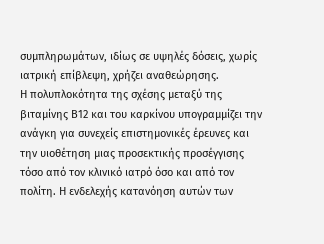συμπληρωμάτων, ιδίως σε υψηλές δόσεις, χωρίς ιατρική επίβλεψη, χρήζει αναθεώρησης.
Η πολυπλοκότητα της σχέσης μεταξύ της βιταμίνης Β12 και του καρκίνου υπογραμμίζει την ανάγκη για συνεχείς επιστημονικές έρευνες και την υιοθέτηση μιας προσεκτικής προσέγγισης τόσο από τον κλινικό ιατρό όσο και από τον πολίτη. Η ενδελεχής κατανόηση αυτών των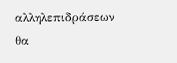αλληλεπιδράσεων θα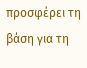προσφέρει τη βάση για τη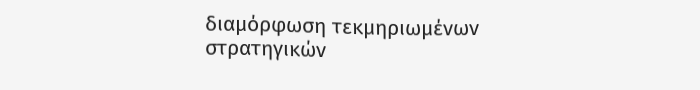διαμόρφωση τεκμηριωμένων στρατηγικών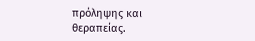πρόληψης και θεραπείας.